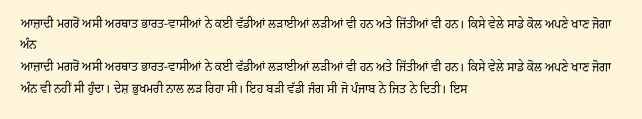ਆਜ਼ਾਦੀ ਮਗਰੋਂ ਅਸੀ ਅਰਥਾਤ ਭਾਰਤ-ਵਾਸੀਆਂ ਨੇ ਕਈ ਵੱਡੀਆਂ ਲੜਾਈਆਂ ਲੜੀਆਂ ਵੀ ਹਨ ਅਤੇ ਜਿੱਤੀਆਂ ਵੀ ਹਨ। ਕਿਸੇ ਵੇਲੇ ਸਾਡੇ ਕੋਲ ਅਪਣੇ ਖਾਣ ਜੋਗਾ ਅੰਨ
ਆਜ਼ਾਦੀ ਮਗਰੋਂ ਅਸੀ ਅਰਥਾਤ ਭਾਰਤ-ਵਾਸੀਆਂ ਨੇ ਕਈ ਵੱਡੀਆਂ ਲੜਾਈਆਂ ਲੜੀਆਂ ਵੀ ਹਨ ਅਤੇ ਜਿੱਤੀਆਂ ਵੀ ਹਨ। ਕਿਸੇ ਵੇਲੇ ਸਾਡੇ ਕੋਲ ਅਪਣੇ ਖਾਣ ਜੋਗਾ ਅੰਨ ਵੀ ਨਹੀਂ ਸੀ ਹੁੰਦਾ। ਦੇਸ਼ ਭੁਖਮਰੀ ਨਾਲ ਲੜ ਰਿਹਾ ਸੀ। ਇਹ ਬੜੀ ਵੱਡੀ ਜੰਗ ਸੀ ਜੋ ਪੰਜਾਬ ਨੇ ਜਿਤ ਨੇ ਦਿਤੀ। ਇਸ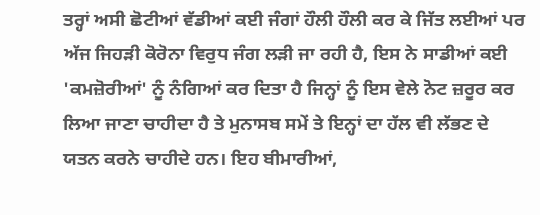ਤਰ੍ਹਾਂ ਅਸੀ ਛੋਟੀਆਂ ਵੱਡੀਆਂ ਕਈ ਜੰਗਾਂ ਹੌਲੀ ਹੌਲੀ ਕਰ ਕੇ ਜਿੱਤ ਲਈਆਂ ਪਰ ਅੱਜ ਜਿਹੜੀ ਕੋਰੋਨਾ ਵਿਰੁਧ ਜੰਗ ਲੜੀ ਜਾ ਰਹੀ ਹੈ, ਇਸ ਨੇ ਸਾਡੀਆਂ ਕਈ 'ਕਮਜ਼ੋਰੀਆਂ' ਨੂੰ ਨੰਗਿਆਂ ਕਰ ਦਿਤਾ ਹੈ ਜਿਨ੍ਹਾਂ ਨੂੰ ਇਸ ਵੇਲੇ ਨੋਟ ਜ਼ਰੂਰ ਕਰ ਲਿਆ ਜਾਣਾ ਚਾਹੀਦਾ ਹੈ ਤੇ ਮੁਨਾਸਬ ਸਮੇਂ ਤੇ ਇਨ੍ਹਾਂ ਦਾ ਹੱਲ ਵੀ ਲੱਭਣ ਦੇ ਯਤਨ ਕਰਨੇ ਚਾਹੀਦੇ ਹਨ। ਇਹ ਬੀਮਾਰੀਆਂ,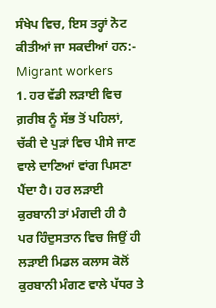ਸੰਖੇਪ ਵਿਚ, ਇਸ ਤਰ੍ਹਾਂ ਨੋਟ ਕੀਤੀਆਂ ਜਾ ਸਕਦੀਆਂ ਹਨ:-
Migrant workers
1. ਹਰ ਵੱਡੀ ਲੜਾਈ ਵਿਚ ਗ਼ਰੀਬ ਨੂੰ ਸੱਭ ਤੋਂ ਪਹਿਲਾਂ, ਚੱਕੀ ਦੇ ਪੁੜਾਂ ਵਿਚ ਪੀਸੇ ਜਾਣ ਵਾਲੇ ਦਾਣਿਆਂ ਵਾਂਗ ਪਿਸਣਾ ਪੈਂਦਾ ਹੈ। ਹਰ ਲੜਾਈ ਕੁਰਬਾਨੀ ਤਾਂ ਮੰਗਦੀ ਹੀ ਹੈ ਪਰ ਹਿੰਦੁਸਤਾਨ ਵਿਚ ਜਿਉਂ ਹੀ ਲੜਾਈ ਮਿਡਲ ਕਲਾਸ ਕੋਲੋਂ ਕੁਰਬਾਨੀ ਮੰਗਣ ਵਾਲੇ ਪੱਧਰ ਤੇ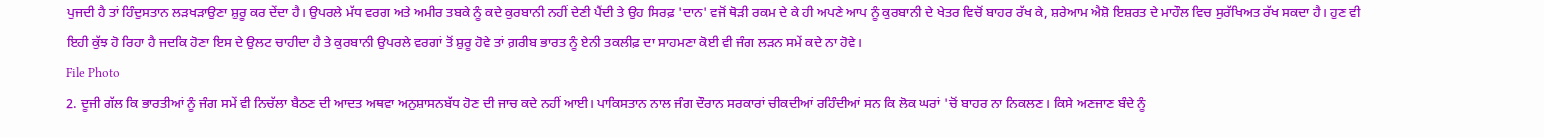ਪੁਜਦੀ ਹੈ ਤਾਂ ਹਿੰਦੁਸਤਾਨ ਲੜਖੜਾਉਣਾ ਸ਼ੁਰੂ ਕਰ ਦੇਂਦਾ ਹੈ। ਉਪਰਲੇ ਮੱਧ ਵਰਗ ਅਤੇ ਅਮੀਰ ਤਬਕੇ ਨੂੰ ਕਦੇ ਕੁਰਬਾਨੀ ਨਹੀਂ ਦੇਣੀ ਪੈਂਦੀ ਤੇ ਉਹ ਸਿਰਫ਼ 'ਦਾਨ' ਵਜੋਂ ਥੋੜੀ ਰਕਮ ਦੇ ਕੇ ਹੀ ਅਪਣੇ ਆਪ ਨੂੰ ਕੁਰਬਾਨੀ ਦੇ ਖੇਤਰ ਵਿਚੋਂ ਬਾਹਰ ਰੱਖ ਕੇ, ਸ਼ਰੇਆਮ ਐਸ਼ੋ ਇਸ਼ਰਤ ਦੇ ਮਾਹੌਲ ਵਿਚ ਸੁਰੱਖਿਅਤ ਰੱਖ ਸਕਦਾ ਹੈ। ਹੁਣ ਵੀ ਇਹੀ ਕੁੱਝ ਹੋ ਰਿਹਾ ਹੈ ਜਦਕਿ ਹੋਣਾ ਇਸ ਦੇ ਉਲਟ ਚਾਹੀਦਾ ਹੈ ਤੇ ਕੁਰਬਾਨੀ ਉਪਰਲੇ ਵਰਗਾਂ ਤੋਂ ਸ਼ੁਰੂ ਹੋਵੇ ਤਾਂ ਗ਼ਰੀਬ ਭਾਰਤ ਨੂੰ ਏਨੀ ਤਕਲੀਫ਼ ਦਾ ਸਾਹਮਣਾ ਕੋਈ ਵੀ ਜੰਗ ਲੜਨ ਸਮੇਂ ਕਦੇ ਨਾ ਹੋਵੇ।
File Photo
2. ਦੂਜੀ ਗੱਲ ਕਿ ਭਾਰਤੀਆਂ ਨੂੰ ਜੰਗ ਸਮੇਂ ਵੀ ਨਿਚੱਲਾ ਬੈਠਣ ਦੀ ਆਦਤ ਅਥਵਾ ਅਨੁਸ਼ਾਸਨਬੱਧ ਹੋਣ ਦੀ ਜਾਚ ਕਦੇ ਨਹੀਂ ਆਈ। ਪਾਕਿਸਤਾਨ ਨਾਲ ਜੰਗ ਦੌਰਾਨ ਸਰਕਾਰਾਂ ਚੀਕਦੀਆਂ ਰਹਿੰਦੀਆਂ ਸਨ ਕਿ ਲੋਕ ਘਰਾਂ 'ਚੋਂ ਬਾਹਰ ਨਾ ਨਿਕਲਣ। ਕਿਸੇ ਅਣਜਾਣ ਬੰਦੇ ਨੂੰ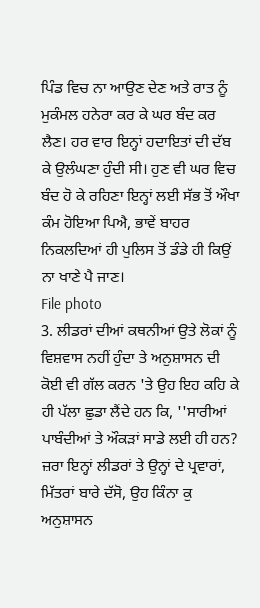ਪਿੰਡ ਵਿਚ ਨਾ ਆਉਣ ਦੇਣ ਅਤੇ ਰਾਤ ਨੂੰ ਮੁਕੰਮਲ ਹਨੇਰਾ ਕਰ ਕੇ ਘਰ ਬੰਦ ਕਰ ਲੈਣ। ਹਰ ਵਾਰ ਇਨ੍ਹਾਂ ਹਦਾਇਤਾਂ ਦੀ ਦੱਬ ਕੇ ਉਲੰਘਣਾ ਹੁੰਦੀ ਸੀ। ਹੁਣ ਵੀ ਘਰ ਵਿਚ ਬੰਦ ਹੋ ਕੇ ਰਹਿਣਾ ਇਨ੍ਹਾਂ ਲਈ ਸੱਭ ਤੋਂ ਔਖਾ ਕੰਮ ਹੋਇਆ ਪਿਐ, ਭਾਵੇਂ ਬਾਹਰ ਨਿਕਲਦਿਆਂ ਹੀ ਪੁਲਿਸ ਤੋਂ ਡੰਡੇ ਹੀ ਕਿਉਂ ਨਾ ਖਾਣੇ ਪੈ ਜਾਣ।
File photo
3. ਲੀਡਰਾਂ ਦੀਆਂ ਕਥਨੀਆਂ ਉਤੇ ਲੋਕਾਂ ਨੂੰ ਵਿਸ਼ਵਾਸ ਨਹੀਂ ਹੁੰਦਾ ਤੇ ਅਨੁਸ਼ਾਸਨ ਦੀ ਕੋਈ ਵੀ ਗੱਲ ਕਰਨ 'ਤੇ ਉਹ ਇਹ ਕਹਿ ਕੇ ਹੀ ਪੱਲਾ ਛੁਡਾ ਲੈਂਦੇ ਹਨ ਕਿ, ''ਸਾਰੀਆਂ ਪਾਬੰਦੀਆਂ ਤੇ ਔਕੜਾਂ ਸਾਡੇ ਲਈ ਹੀ ਹਨ? ਜ਼ਰਾ ਇਨ੍ਹਾਂ ਲੀਡਰਾਂ ਤੇ ਉਨ੍ਹਾਂ ਦੇ ਪ੍ਰਵਾਰਾਂ, ਮਿੱਤਰਾਂ ਬਾਰੇ ਦੱਸੋ, ਉਹ ਕਿੰਨਾ ਕੁ ਅਨੁਸ਼ਾਸਨ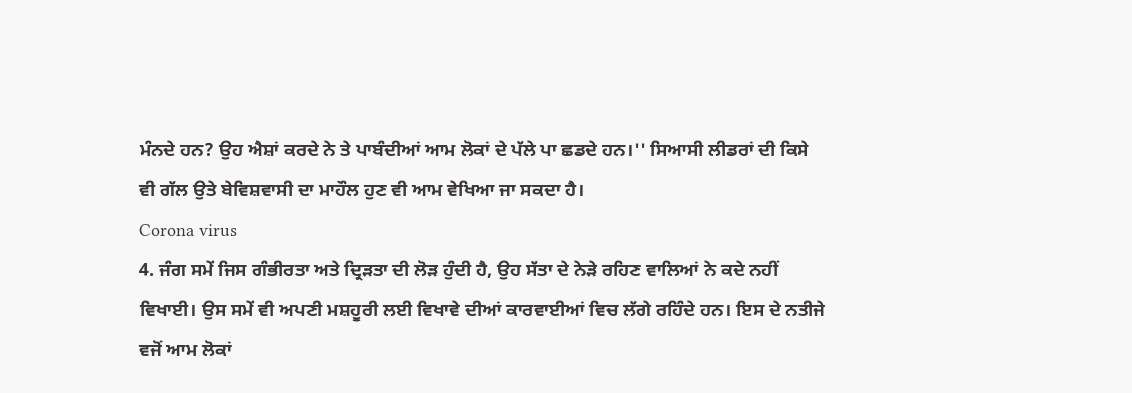ਮੰਨਦੇ ਹਨ? ਉਹ ਐਸ਼ਾਂ ਕਰਦੇ ਨੇ ਤੇ ਪਾਬੰਦੀਆਂ ਆਮ ਲੋਕਾਂ ਦੇ ਪੱਲੇ ਪਾ ਛਡਦੇ ਹਨ।'' ਸਿਆਸੀ ਲੀਡਰਾਂ ਦੀ ਕਿਸੇ ਵੀ ਗੱਲ ਉਤੇ ਬੇਵਿਸ਼ਵਾਸੀ ਦਾ ਮਾਹੌਲ ਹੁਣ ਵੀ ਆਮ ਵੇਖਿਆ ਜਾ ਸਕਦਾ ਹੈ।
Corona virus
4. ਜੰਗ ਸਮੇਂ ਜਿਸ ਗੰਭੀਰਤਾ ਅਤੇ ਦ੍ਰਿੜਤਾ ਦੀ ਲੋੜ ਹੁੰਦੀ ਹੈ, ਉਹ ਸੱਤਾ ਦੇ ਨੇੜੇ ਰਹਿਣ ਵਾਲਿਆਂ ਨੇ ਕਦੇ ਨਹੀਂ ਵਿਖਾਈ। ਉਸ ਸਮੇਂ ਵੀ ਅਪਣੀ ਮਸ਼ਹੂਰੀ ਲਈ ਵਿਖਾਵੇ ਦੀਆਂ ਕਾਰਵਾਈਆਂ ਵਿਚ ਲੱਗੇ ਰਹਿੰਦੇ ਹਨ। ਇਸ ਦੇ ਨਤੀਜੇ ਵਜੋਂ ਆਮ ਲੋਕਾਂ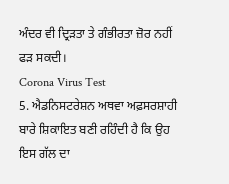ਅੰਦਰ ਵੀ ਦ੍ਰਿੜਤਾ ਤੇ ਗੰਭੀਰਤਾ ਜ਼ੋਰ ਨਹੀਂ ਫੜ ਸਕਦੀ।
Corona Virus Test
5. ਐਡਨਿਸਟਰੇਸ਼ਨ ਅਥਵਾ ਅਫ਼ਸਰਸ਼ਾਹੀ ਬਾਰੇ ਸ਼ਿਕਾਇਤ ਬਣੀ ਰਹਿੰਦੀ ਹੈ ਕਿ ਉਹ ਇਸ ਗੱਲ ਦਾ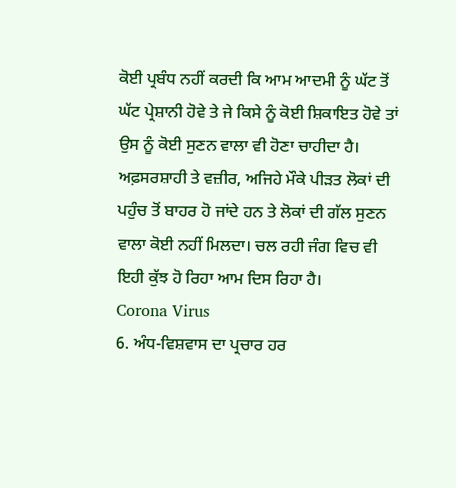ਕੋਈ ਪ੍ਰਬੰਧ ਨਹੀਂ ਕਰਦੀ ਕਿ ਆਮ ਆਦਮੀ ਨੂੰ ਘੱਟ ਤੋਂ ਘੱਟ ਪ੍ਰੇਸ਼ਾਨੀ ਹੋਵੇ ਤੇ ਜੇ ਕਿਸੇ ਨੂੰ ਕੋਈ ਸ਼ਿਕਾਇਤ ਹੋਵੇ ਤਾਂ ਉਸ ਨੂੰ ਕੋਈ ਸੁਣਨ ਵਾਲਾ ਵੀ ਹੋਣਾ ਚਾਹੀਦਾ ਹੈ। ਅਫ਼ਸਰਸ਼ਾਹੀ ਤੇ ਵਜ਼ੀਰ, ਅਜਿਹੇ ਮੌਕੇ ਪੀੜਤ ਲੋਕਾਂ ਦੀ ਪਹੁੰਚ ਤੋਂ ਬਾਹਰ ਹੋ ਜਾਂਦੇ ਹਨ ਤੇ ਲੋਕਾਂ ਦੀ ਗੱਲ ਸੁਣਨ ਵਾਲਾ ਕੋਈ ਨਹੀਂ ਮਿਲਦਾ। ਚਲ ਰਹੀ ਜੰਗ ਵਿਚ ਵੀ ਇਹੀ ਕੁੱਝ ਹੋ ਰਿਹਾ ਆਮ ਦਿਸ ਰਿਹਾ ਹੈ।
Corona Virus
6. ਅੰਧ-ਵਿਸ਼ਵਾਸ ਦਾ ਪ੍ਰਚਾਰ ਹਰ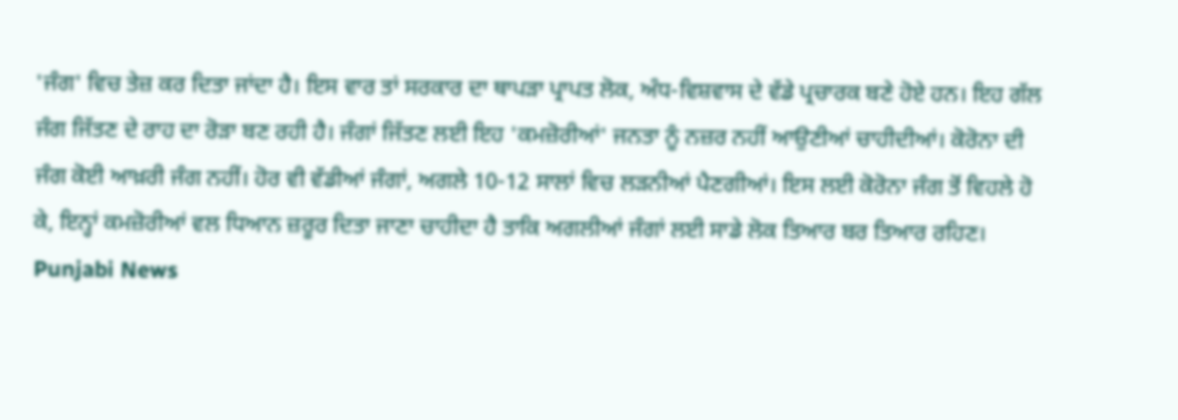'ਜੰਗ' ਵਿਚ ਤੇਜ਼ ਕਰ ਦਿਤਾ ਜਾਂਦਾ ਹੈ। ਇਸ ਵਾਰ ਤਾਂ ਸਰਕਾਰ ਦਾ ਥਾਪੜਾ ਪ੍ਰਾਪਤ ਲੋਕ, ਅੰਧ-ਵਿਸ਼ਵਾਸ ਦੇ ਵੱਡੇ ਪ੍ਰਚਾਰਕ ਬਣੇ ਹੋਏ ਹਨ। ਇਹ ਗੱਲ ਜੰਗ ਜਿੱਤਣ ਦੇ ਰਾਹ ਦਾ ਰੋੜਾ ਬਣ ਰਹੀ ਹੈ। ਜੰਗਾਂ ਜਿੱਤਣ ਲਈ ਇਹ 'ਕਮਜ਼ੋਰੀਆਂ' ਜਨਤਾ ਨੂੰ ਨਜ਼ਰ ਨਹੀਂ ਆਉਣੀਆਂ ਚਾਹੀਦੀਆਂ। ਕੋਰੋਨਾ ਦੀ ਜੰਗ ਕੋਈ ਆਖ਼ਰੀ ਜੰਗ ਨਹੀਂ। ਹੋਰ ਵੀ ਵੱਡੀਆਂ ਜੰਗਾਂ, ਅਗਲੇ 10-12 ਸਾਲਾਂ ਵਿਚ ਲੜਨੀਆਂ ਪੈਣਗੀਆਂ। ਇਸ ਲਈ ਕੋਰੋਨਾ ਜੰਗ ਤੋਂ ਵਿਹਲੇ ਹੋ ਕੇ, ਇਨ੍ਹਾਂ ਕਮਜ਼ੋਰੀਆਂ ਵਲ ਧਿਆਨ ਜ਼ਰੂਰ ਦਿਤਾ ਜਾਣਾ ਚਾਹੀਦਾ ਹੈ ਤਾਕਿ ਅਗਲੀਆਂ ਜੰਗਾਂ ਲਈ ਸਾਡੇ ਲੋਕ ਤਿਆਰ ਬਰ ਤਿਆਰ ਰਹਿਣ।
Punjabi News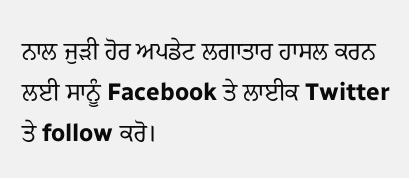ਨਾਲ ਜੁੜੀ ਹੋਰ ਅਪਡੇਟ ਲਗਾਤਾਰ ਹਾਸਲ ਕਰਨ ਲਈ ਸਾਨੂੰ Facebook ਤੇ ਲਾਈਕ Twitter ਤੇ follow ਕਰੋ।